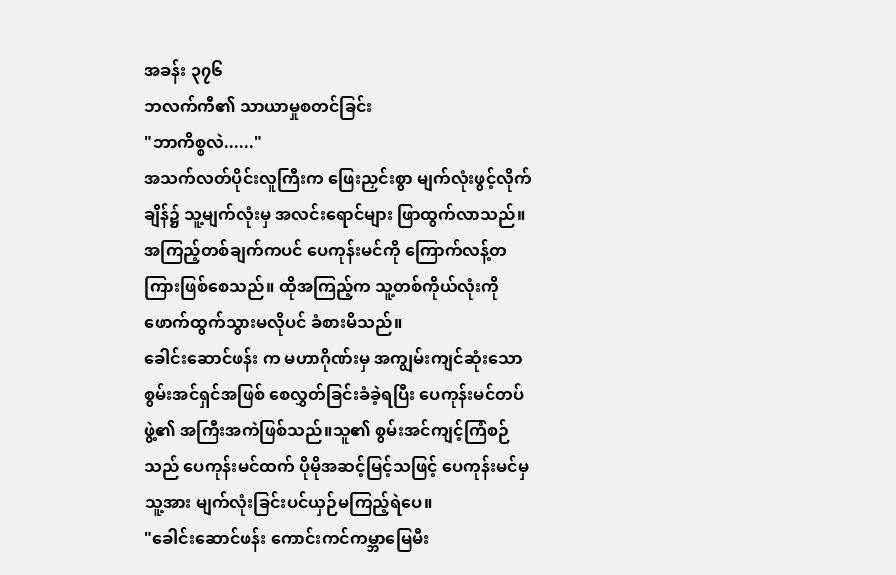အခန်း ၃၇၆
ဘလက်ကီ၏ သာယာမှုစတင်ခြင်း
"ဘာကိစ္စလဲ......"
အသက်လတ်ပိုင်းလူကြီးက ဖြေးညှင်းစွာ မျက်လုံးဖွင့်လိုက်ချိန်၌ သူ့မျက်လုံးမှ အလင်းရောင်များ ဖြာထွက်လာသည်။
အကြည့်တစ်ချက်ကပင် ပေကုန်းမင်ကို ကြောက်လန့်တကြားဖြစ်စေသည်။ ထိုအကြည့်က သူ့တစ်ကိုယ်လုံးကိုဖောက်ထွက်သွားမလိုပင် ခံစားမိသည်။
ခေါင်းဆောင်ဖန်း က မဟာဂိုဏ်းမှ အကျွမ်းကျင်ဆုံးသော စွမ်းအင်ရှင်အဖြစ် စေလွှတ်ခြင်းခံခဲ့ရပြီး ပေကုန်းမင်တပ်ဖွဲ့၏ အကြီးအကဲဖြစ်သည်။သူ၏ စွမ်းအင်ကျင့်ကြံစဉ်သည် ပေကုန်းမင်ထက် ပိုမိုအဆင့်မြင့်သဖြင့် ပေကုန်းမင်မှ သူ့အား မျက်လုံးခြင်းပင်ယှဉ်မကြည့်ရဲပေ။
"ခေါင်းဆောင်ဖန်း ကောင်းကင်ကမ္ဘာမြေမီး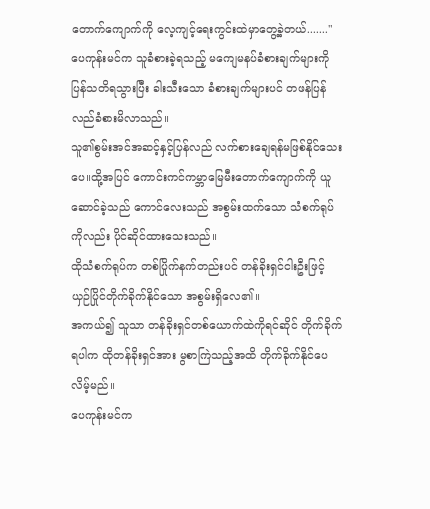တောက်ကျောက်ကို လေ့ကျင့်ရေးကွင်းထဲမှာတွေ့ခဲ့တယ်......."
ပေကုန်းမင်က သူခံစားခဲ့ရသည့် မကျေမနပ်ခံစားချက်များကို ပြန်သတိရသွားပြီး ခါးသီးသော ခံစားချက်များပင် တဖန်ပြန်လည်ခံစားမိလာသည်။
သူ၏စွမ်းအင်အဆင့်နှင့်ပြန်လည် လက်စားချေရန်မဖြစ်နိုင်သေးပေ။ထို့အပြင် ကောင်းကင်ကမ္ဘာမြေမီးတောက်ကျောက်ကို ယူဆောင်ခဲ့သည် ကောင်လေးသည် အစွမ်းထက်သော သံစက်ရုပ်ကိုလည်း ပိုင်ဆိုင်ထားသေးသည်။
ထိုသံစက်ရုပ်က တစ်ပြိုက်နက်တည်းပင် တန်ခိုးရှင်ငါးဦးဖြင့် ယှဉ်ပြိုင်တိုက်ခိုက်နိုင်သော အစွမ်းရှိလေ၏။
အကယ်၍ သူသာ တန်ခိုးရှင်တစ်ယောက်ထဲကိုရင်ဆိုင် တိုက်ခိုက်ရပါက ထိုတန်ခိုးရှင်အား မွစာကြဲသည့်အထိ တိုက်ခိုက်နိုင်ပေလိမ့်မည်။
ပေကုန်းမင်က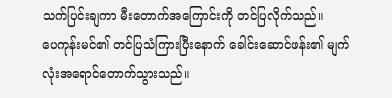သက်ပြင်းချကာ မီးတောက်အကြောင်းကို တင်ပြလိုက်သည်။
ပေကုန်းမင်၏ တင်ပြသံကြားပြီးနောက် ခေါင်းဆောင်ဖန်း၏ မျက်လုံးအရောင်တောက်သွားသည်။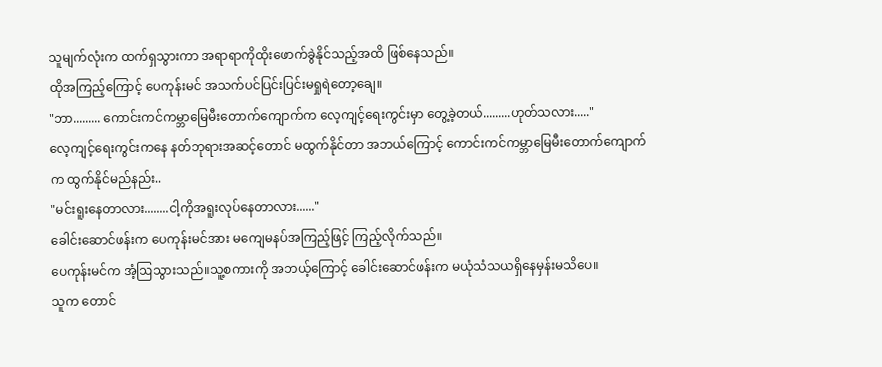သူမျက်လုံးက ထက်ရှသွားကာ အရာရာကိုထိုးဖောက်ခွဲနိုင်သည့်အထိ ဖြစ်နေသည်။
ထိုအကြည့်ကြောင့် ပေကုန်းမင် အသက်ပင်ပြင်းပြင်းမရှုရဲတော့ချေ။
"ဘာ......... ကောင်းကင်ကမ္ဘာမြေမီးတောက်ကျောက်က လေ့ကျင့်ရေးကွင်းမှာ တွေ့ခဲ့တယ်.........ဟုတ်သလား....."
လေ့ကျင့်ရေးကွင်းကနေ နတ်ဘုရားအဆင့်တောင် မထွက်နိုင်တာ အဘယ်ကြောင့် ကောင်းကင်ကမ္ဘာမြေမီးတောက်ကျောက်က ထွက်နိုင်မည်နည်း..
"မင်းရူးနေတာလား........ငါ့ကိုအရူးလုပ်နေတာလား......"
ခေါင်းဆောင်ဖန်းက ပေကုန်းမင်အား မကျေမနပ်အကြည့်ဖြင့် ကြည့်လိုက်သည်။
ပေကုန်းမင်က အံ့ဩသွားသည်။သူ့စကားကို အဘယ့်ကြောင့် ခေါင်းဆောင်ဖန်းက မယုံသံသယရှိနေမှန်းမသိပေ။
သူက တောင်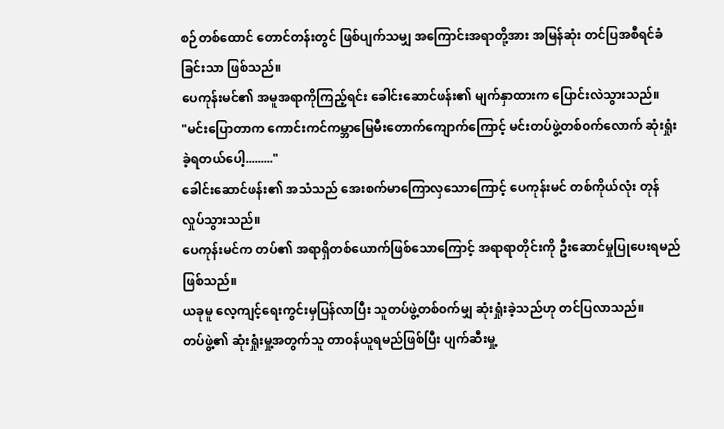စဉ်တစ်ထောင် တောင်တန်းတွင် ဖြစ်ပျက်သမျှ အကြောင်းအရာတို့အား အမြန်ဆုံး တင်ပြအစီရင်ခံခြင်းသာ ဖြစ်သည်။
ပေကုန်းမင်၏ အမူအရာကိုကြည့်ရင်း ခေါင်းဆောင်ဖန်း၏ မျက်နှာထားက ပြောင်းလဲသွားသည်။
"မင်းပြောတာက ကောင်းကင်ကမ္ဘာမြေမီးတောက်ကျောက်ကြောင့် မင်းတပ်ဖွဲ့တစ်၀က်လောက် ဆုံးရှုံးခဲ့ရတယ်ပေါ့........."
ခေါင်းဆောင်ဖန်း၏ အသံသည် အေးစက်မာကြောလှသောကြောင့် ပေကုန်းမင် တစ်ကိုယ်လုံး တုန်လှုပ်သွားသည်။
ပေကုန်းမင်က တပ်၏ အရာရှိတစ်ယောက်ဖြစ်သောကြောင့် အရာရာတိုင်းကို ဦးဆောင်မှုပြုပေးရမည်ဖြစ်သည်။
ယခုမူ လေ့ကျင့်ရေးကွင်းမှပြန်လာပြီး သူတပ်ဖွဲ့တစ်၀က်မျှ ဆုံးရှုံးခဲ့သည်ဟု တင်ပြလာသည်။
တပ်ဖွဲ့၏ ဆုံးရှုံးမှု့အတွက်သူ တာ၀န်ယူရမည်ဖြစ်ပြီး ပျက်ဆီးမှု့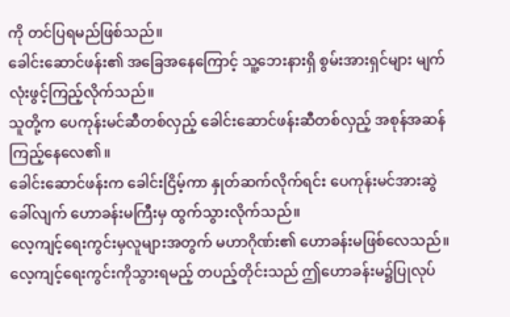ကို တင်ပြရမည်ဖြစ်သည်။
ခေါင်းဆောင်ဖန်း၏ အခြေအနေကြောင့် သူ့ဘေးနားရှိ စွမ်းအားရှင်များ မျက်လုံးဖွင့်ကြည့်လိုက်သည်။
သူတို့က ပေကုန်းမင်ဆီတစ်လှည့် ခေါင်းဆောင်ဖန်းဆီတစ်လှည့် အစုန်အဆန်ကြည့်နေလေ၏။
ခေါင်းဆောင်ဖန်းက ခေါင်းငြိမ့်ကာ နှုတ်ဆက်လိုက်ရင်း ပေကုန်းမင်အားဆွဲခေါ်လျက် ဟောခန်းမကြီးမှ ထွက်သွားလိုက်သည်။
လေ့ကျင့်ရေးကွင်းမှလူများအတွက် မဟာဂိုဏ်း၏ ဟောခန်းမဖြစ်လေသည်။
လေ့ကျင့်ရေးကွင်းကိုသွားရမည့် တပည့်တိုင်းသည် ဤဟောခန်းမ၌ပြုလုပ်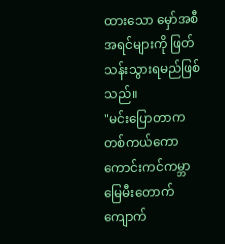ထားသော မှော်အစီအရင်များကို ဖြတ်သန်းသွားရမည်ဖြစ်သည်။
"မင်းပြောတာက တစ်ကယ်ကော ကောင်းကင်ကမ္ဘာမြေမီးတောက်ကျောက်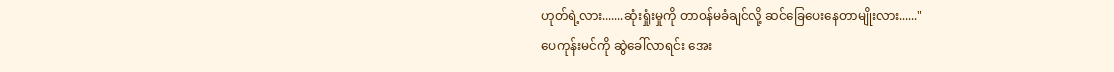ဟုတ်ရဲ့လား.......ဆုံးရှုံးမှုကို တာ၀န်မခံချင်လို့ ဆင်ခြေပေးနေတာမျိုးလား......"
ပေကုန်းမင်ကို ဆွဲခေါ်လာရင်း အေး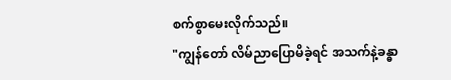စက်စွာမေးလိုက်သည်။
"ကျွန်တော် လိမ်ညာပြောမိခဲ့ရင် အသက်နဲ့ခန္ဓာ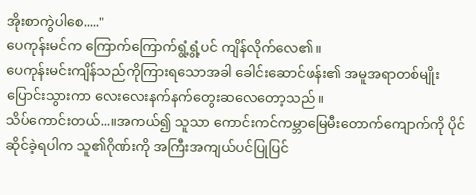အိုးစာကွဲပါစေ....."
ပေကုန်းမင်က ကြောက်ကြောက်ရွံ့ရွံ့ပင် ကျိန်လိုက်လေ၏။
ပေကုန်းမင်းကျိန်သည်ကိုကြားရသောအခါ ခေါင်းဆောင်ဖန်း၏ အမူအရာတစ်မျိုးပြောင်းသွားကာ လေးလေးနက်နက်တွေးဆလေတော့သည်။
သိပ်ကောင်းတယ်...။အကယ်၍ သူသာ ကောင်းကင်ကမ္ဘာမြေမီးတောက်ကျောက်ကို ပိုင်ဆိုင်ခဲ့ရပါက သူ၏ဂိုဏ်းကို အကြီးအကျယ်ပင်ပြုပြင်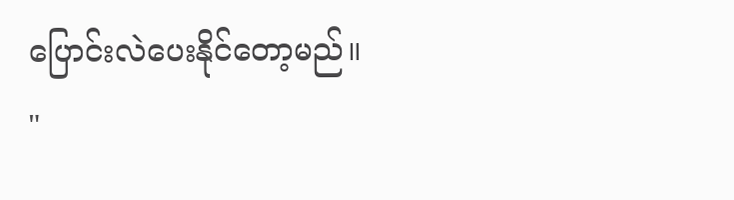ပြောင်းလဲပေးနိုင်တော့မည်။
"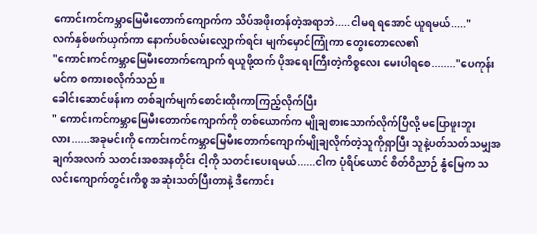ကောင်းကင်ကမ္ဘာမြေမီးတောက်ကျောက်က သိပ်အဖိုးတန်တဲ့အရာဘဲ.....ငါမရ ရအောင် ယူရမယ်....."
လက်နှစ်ဖက်ယှက်ကာ နောက်ပစ်လမ်းလျှောက်ရင်း မျက်မှောင်ကြုံကာ တွေးတောလေ၏
"ကောင်းကင်ကမ္ဘာမြေမီးတောက်ကျောက် ရယူဖို့ထက် ပိုအရေးကြီးတဲ့ကိစ္စလေး မေးပါရစေ........"ပေကုန်းမင်က စကားစလိုက်သည်။
ခေါင်းဆောင်ဖန်းက တစ်ချက်မျက်စောင်းထိုးကာကြည့်လိုက်ပြီး
" ကောင်းကင်ကမ္ဘာမြေမီးတောက်ကျောက်ကို တစ်ယောက်က မျိုချစားသောက်လိုက်ပြီလို့ မပြောဖူးဘူးလား......အခုမင်းကို ကောင်းကင်ကမ္ဘာမြေမီးတောက်ကျောက်မျိုချလိုက်တဲ့သူကိုရှာပြီး သူနဲ့ပတ်သတ်သမျှအချက်အလက် သတင်းအစအနတိုင်း ငါ့ကို သတင်းပေးရမယ်......ငါက ပုံရိပ်ယောင် စိတ်ဝိညာဉ် နွံမြေက သလင်းကျောက်တွင်းကိစ္စ အဆုံးသတ်ပြီးတာနဲ့ ဒီကောင်း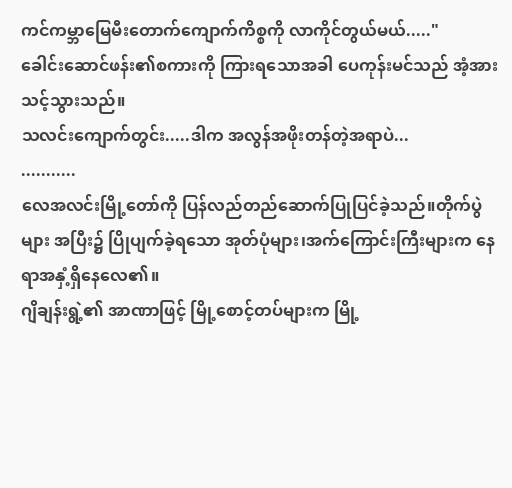ကင်ကမ္ဘာမြေမီးတောက်ကျောက်ကိစ္စကို လာကိုင်တွယ်မယ်....."
ခေါင်းဆောင်ဖန်း၏စကားကို ကြားရသောအခါ ပေကုန်းမင်သည် အံ့အားသင့်သွားသည်။
သလင်းကျောက်တွင်း.....ဒါက အလွန်အဖိုးတန်တဲ့အရာပဲ...
...........
လေအလင်းမြို့တော်ကို ပြန်လည်တည်ဆောက်ပြုပြင်ခဲ့သည်။တိုက်ပွဲများ အပြီး၌ ပြိုပျက်ခဲ့ရသော အုတ်ပုံများ၊အက်ကြောင်းကြီးများက နေရာအနှံ့ရှိနေလေ၏။
ဂျိချန်းရွဲ့၏ အာဏာဖြင့် မြို့စောင့်တပ်များက မြို့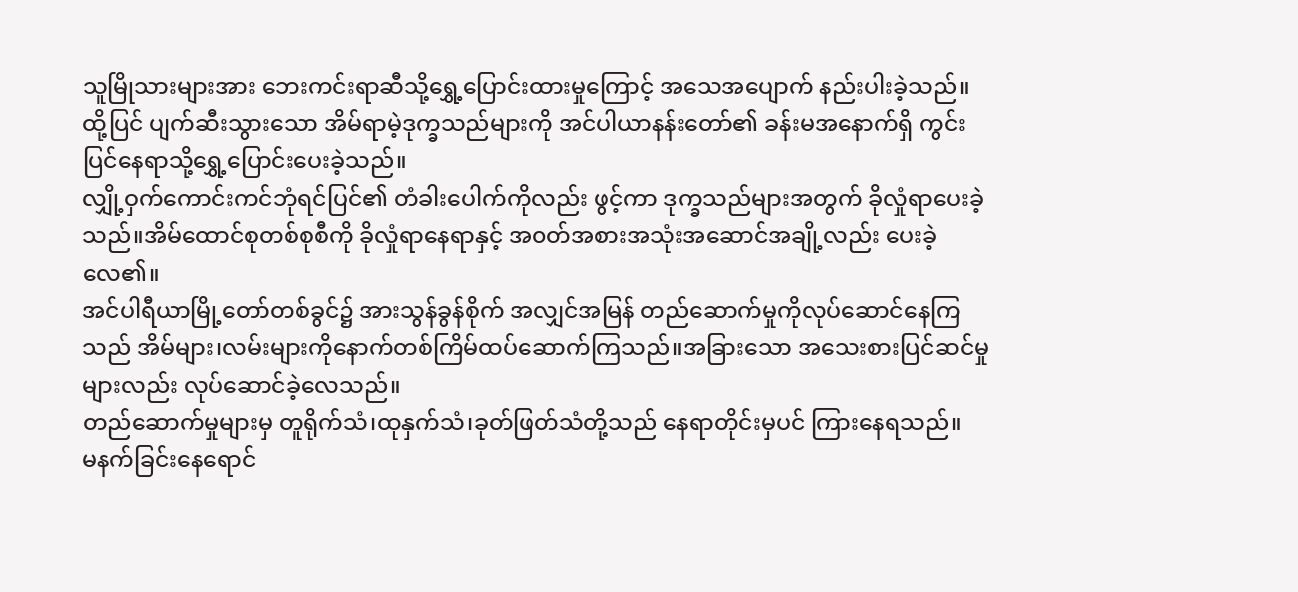သူမြိုသားများအား ဘေးကင်းရာဆီသို့ရွှေ့ပြောင်းထားမှုကြောင့် အသေအပျောက် နည်းပါးခဲ့သည်။
ထို့ပြင် ပျက်ဆီးသွားသော အိမ်ရာမဲ့ဒုက္ခသည်များကို အင်ပါယာနန်းတော်၏ ခန်းမအနောက်ရှိ ကွင်းပြင်နေရာသို့ရွှေ့ပြောင်းပေးခဲ့သည်။
လျှို့ဝှက်ကောင်းကင်ဘုံရင်ပြင်၏ တံခါးပေါက်ကိုလည်း ဖွင့်ကာ ဒုက္ခသည်များအတွက် ခိုလှုံရာပေးခဲ့သည်။အိမ်ထောင်စုတစ်စုစီကို ခိုလှုံရာနေရာနှင့် အ၀တ်အစားအသုံးအဆောင်အချို့လည်း ပေးခဲ့လေ၏။
အင်ပါရီယာမြို့တော်တစ်ခွင်၌ အားသွန်ခွန်စိုက် အလျှင်အမြန် တည်ဆောက်မှုကိုလုပ်ဆောင်နေကြသည် အိမ်များ၊လမ်းများကိုနောက်တစ်ကြိမ်ထပ်ဆောက်ကြသည်။အခြားသော အသေးစားပြင်ဆင်မှုများလည်း လုပ်ဆောင်ခဲ့လေသည်။
တည်ဆောက်မှုများမှ တူရိုက်သံ၊ထုနှက်သံ၊ခုတ်ဖြတ်သံတို့သည် နေရာတိုင်းမှပင် ကြားနေရသည်။
မနက်ခြင်းနေရောင်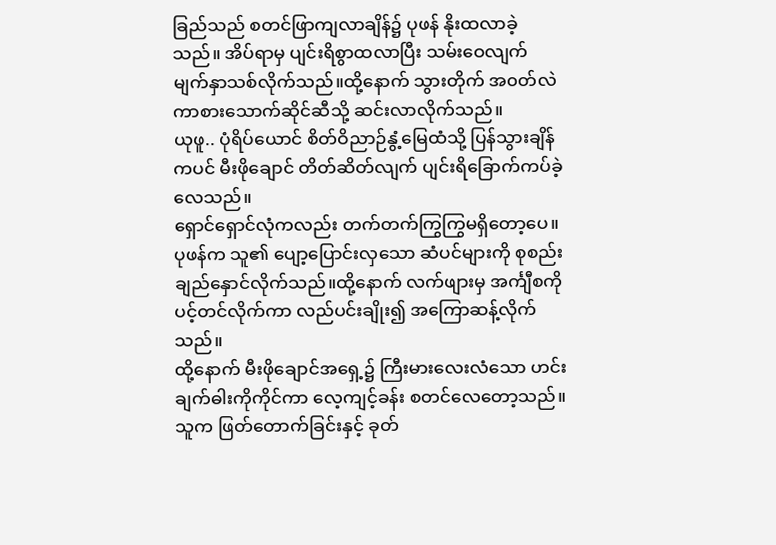ခြည်သည် စတင်ဖြာကျလာချိန်၌ ပုဖန် နိုးထလာခဲ့သည်။ အိပ်ရာမှ ပျင်းရိစွာထလာပြီး သမ်းဝေလျက် မျက်နှာသစ်လိုက်သည်။ထို့နောက် သွားတိုက် အ၀တ်လဲကာစားသောက်ဆိုင်ဆီသို့ ဆင်းလာလိုက်သည်။
ယုဖူ.. ပုံရိပ်ယောင် စိတ်ဝိညာဉ်နွံ့မြေထံသို့ ပြန်သွားချိန်ကပင် မီးဖိုချောင် တိတ်ဆိတ်လျက် ပျင်းရိခြောက်ကပ်ခဲ့လေသည်။
ရှောင်ရှောင်လုံကလည်း တက်တက်ကြွကြွမရှိတော့ပေ။
ပုဖန်က သူ၏ ပျော့ပြောင်းလှသော ဆံပင်များကို စုစည်း ချည်နှောင်လိုက်သည်။ထို့နောက် လက်ဖျားမှ အင်္ကျီစကို ပင့်တင်လိုက်ကာ လည်ပင်းချိုး၍ အကြောဆန့်လိုက်သည်။
ထို့နောက် မီးဖိုချောင်အရှေ့၌ ကြီးမားလေးလံသော ဟင်းချက်ဓါးကိုကိုင်ကာ လေ့ကျင့်ခန်း စတင်လေတော့သည်။သူက ဖြတ်တောက်ခြင်းနှင့် ခုတ်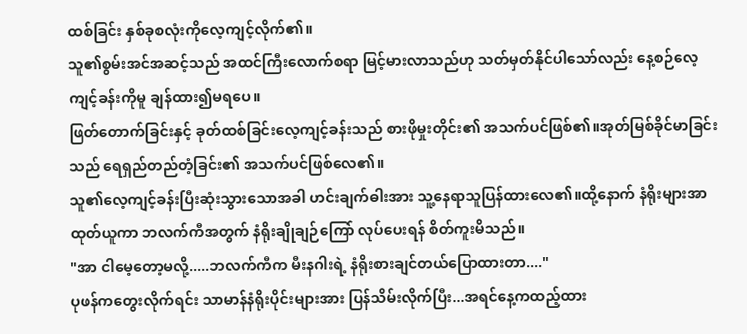ထစ်ခြင်း နှစ်ခုစလုံးကိုလေ့ကျင့်လိုက်၏။
သူ၏စွမ်းအင်အဆင့်သည် အထင်ကြီးလောက်စရာ မြင့်မားလာသည်ဟု သတ်မှတ်နိုင်ပါသော်လည်း နေ့စဉ်လေ့ကျင့်ခန်းကိုမူ ချန်ထား၍မရပေ။
ဖြတ်တောက်ခြင်းနှင့် ခုတ်ထစ်ခြင်းလေ့ကျင့်ခန်းသည် စားဖိုမှုးတိုင်း၏ အသက်ပင်ဖြစ်၏။အုတ်မြစ်ခိုင်မာခြင်းသည် ရေရှည်တည်တံ့ခြင်း၏ အသက်ပင်ဖြစ်လေ၏။
သူ၏လေ့ကျင့်ခန်းပြီးဆုံးသွားသောအခါ ဟင်းချက်ဓါးအား သူ့နေရာသူပြန်ထားလေ၏။ထို့နောက် နံရိုးများအာ ထုတ်ယူကာ ဘလက်ကီအတွက် နံရိုးချိုချဉ်ကြော် လုပ်ပေးရန် စိတ်ကူးမိသည်။
"အာ ငါမေ့တော့မလို့.....ဘလက်ကီက မီးနဂါးရဲ့ နံရိုးစားချင်တယ်ပြောထားတာ...."
ပုဖန်ကတွေးလိုက်ရင်း သာမာန်နံရိုးပိုင်းများအား ပြန်သိမ်းလိုက်ပြီး...အရင်နေ့ကထည့်ထား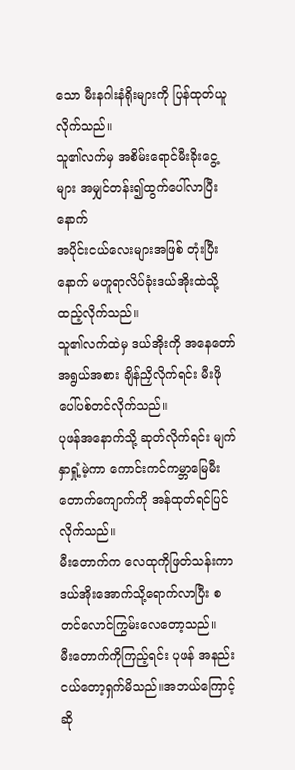သော မီးနဂါးနံရိုးများကို ပြန်ထုတ်ယူလိုက်သည်။
သူ၏လက်မှ အစိမ်းရောင်မီးခိုးငွေ့များ အမျှင်တန်း၍ထွက်ပေါ်လာပြီးနောက်
အပိုင်းငယ်လေးများအဖြစ် တုံးပြီးနောက် မဟူရာလိပ်ခုံးဒယ်အိုးထဲသို့ထည့်လိုက်သည်။
သူ၏လက်ထဲမှ ဒယ်အိုးကို အနေတော်အရွယ်အစား ချိန်ညှိလိုက်ရင်း မီးဖိုပေါ်ပစ်တင်လိုက်သည်။
ပုဖန်အနောက်သို့ ဆုတ်လိုက်ရင်း မျက်နှာရှုံ့မဲ့ကာ ကောင်းကင်ကမ္ဘာမြေမီးတောက်ကျောက်ကို အန်ထုတ်ရင်ပြင်လိုက်သည်။
မီးတောက်က လေထုကိုဖြတ်သန်းကာ ဒယ်အိုးအောက်သို့ရောက်လာပြီး စတင်လောင်ကြွမ်းလေတော့သည်။
မီးတောက်ကိုကြည့်ရင်း ပုဖန် အနည်းငယ်တော့ရှက်မိသည်။အဘယ်ကြောင့်ဆို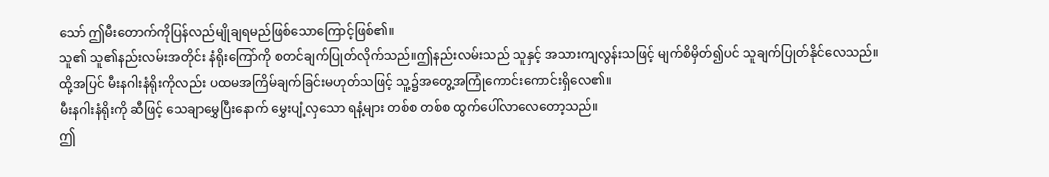သော် ဤမီးတောက်ကိုပြန်လည်မျိုချရမည်ဖြစ်သောကြောင့်ဖြစ်၏။
သူ၏ သူ၏နည်းလမ်းအတိုင်း နံရိုးကြော်ကို စတင်ချက်ပြုတ်လိုက်သည်။ဤနည်းလမ်းသည် သူနှင့် အသားကျလွန်းသဖြင့် မျက်စိမှိတ်၍ပင် သူချက်ပြုတ်နိုင်လေသည်။
ထို့အပြင် မီးနဂါးနံရိုးကိုလည်း ပထမအကြိမ်ချက်ခြင်းမဟုတ်သဖြင့် သူ့၌အတွေ့အကြုံကောင်းကောင်းရှိလေ၏။
မီးနဂါးနံရိုးကို ဆီဖြင့် သေချာမွှေပြီးနောက် မွှေးပျံ့လှသော ရနံ့များ တစ်စ တစ်စ ထွက်ပေါ်လာလေတော့သည်။
ဤ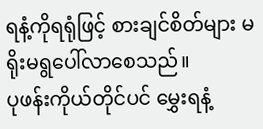ရနံ့ကိုရရုံဖြင့် စားချင်စိတ်များ မရိုးမရွပေါ်လာစေသည်။
ပုဖန်းကိုယ်တိုင်ပင် မွှေးရနံ့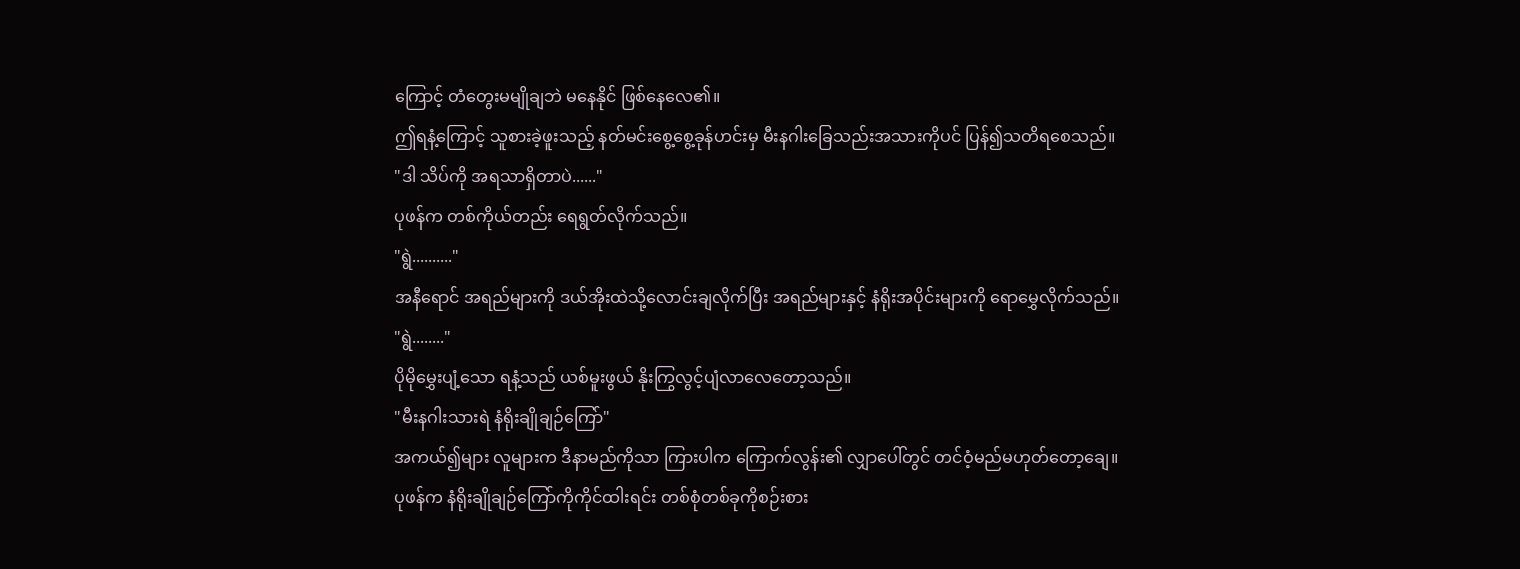ကြောင့် တံတွေးမမျိုချဘဲ မနေနိုင် ဖြစ်နေလေ၏။
ဤရနံ့ကြောင့် သူစားခဲ့ဖူးသည့် နတ်မင်းစွေ့စွေ့ခုန်ဟင်းမှ မီးနဂါးခြေသည်းအသားကိုပင် ပြန်၍သတိရစေသည်။
"ဒါ သိပ်ကို အရသာရှိတာပဲ......"
ပုဖန်က တစ်ကိုယ်တည်း ရေရွတ်လိုက်သည်။
"ရွဲ.........."
အနီရောင် အရည်များကို ဒယ်အိုးထဲသို့လောင်းချလိုက်ပြီး အရည်များနှင့် နံရိုးအပိုင်းများကို ရောမွှေလိုက်သည်။
"ရွဲ........"
ပိုမိုမွှေးပျံ့သော ရနံ့သည် ယစ်မူးဖွယ် နိုးကြွလွင့်ပျံလာလေတော့သည်။
"မီးနဂါးသားရဲ နံရိုးချိုချဉ်ကြော်"
အကယ်၍များ လူများက ဒီနာမည်ကိုသာ ကြားပါက ကြောက်လွန်း၏ လျှာပေါ်တွင် တင်ဝံ့မည်မဟုတ်တော့ချေ။
ပုဖန်က နံရိုးချိုချဉ်ကြော်ကိုကိုင်ထါးရင်း တစ်စုံတစ်ခုကိုစဉ်းစား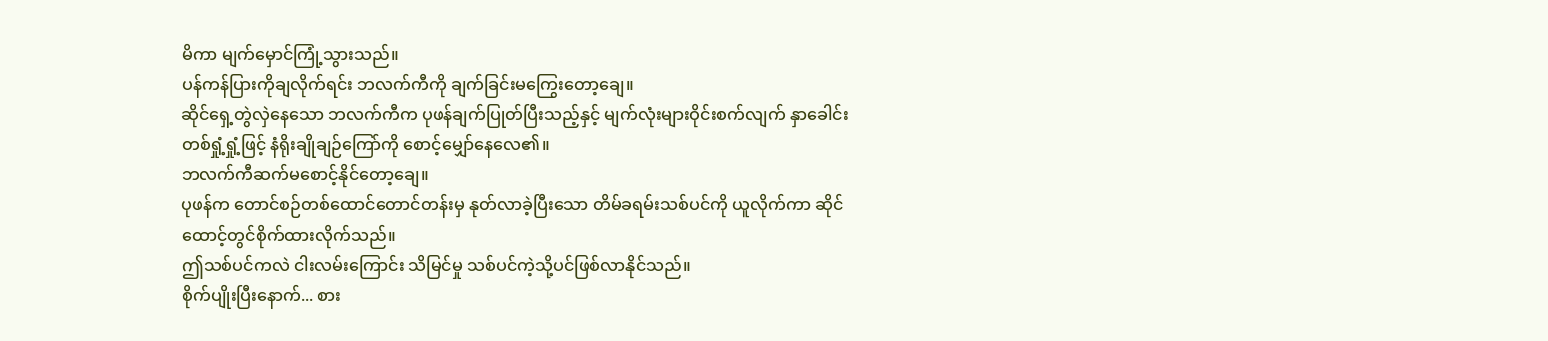မိကာ မျက်မှောင်ကြုံ့သွားသည်။
ပန်ကန်ပြားကိုချလိုက်ရင်း ဘလက်ကီကို ချက်ခြင်းမကြွေးတော့ချေ။
ဆိုင်ရှေ့တွဲလှဲနေသော ဘလက်ကီက ပုဖန်ချက်ပြုတ်ပြီးသည့်နှင့် မျက်လုံးများဝိုင်းစက်လျက် နှာခေါင်းတစ်ရှုံ့ရှုံ့ဖြင့် နံရိုးချိုချဉ်ကြော်ကို စောင့်မျှော်နေလေ၏။
ဘလက်ကီဆက်မစောင့်နိုင်တော့ချေ။
ပုဖန်က တောင်စဉ်တစ်ထောင်တောင်တန်းမှ နုတ်လာခဲ့ပြီးသော တိမ်ခရမ်းသစ်ပင်ကို ယူလိုက်ကာ ဆိုင်ထောင့်တွင်စိုက်ထားလိုက်သည်။
ဤသစ်ပင်ကလဲ ငါးလမ်းကြောင်း သိမြင်မှု သစ်ပင်ကဲ့သို့ပင်ဖြစ်လာနိုင်သည်။
စိုက်ပျိုးပြီးနောက်... စား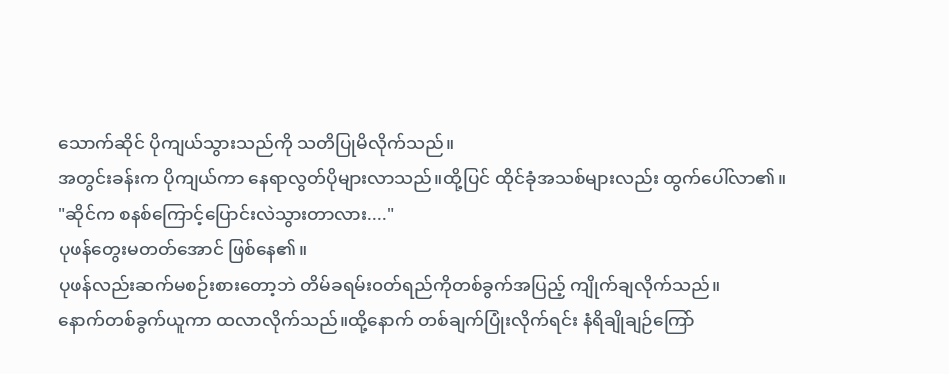သောက်ဆိုင် ပိုကျယ်သွားသည်ကို သတိပြုမိလိုက်သည်။
အတွင်းခန်းက ပိုကျယ်ကာ နေရာလွတ်ပိုများလာသည်။ထို့ပြင် ထိုင်ခုံအသစ်များလည်း ထွက်ပေါ်လာ၏။
"ဆိုင်က စနစ်ကြောင့်ပြောင်းလဲသွားတာလား...."
ပုဖန်တွေးမတတ်အောင် ဖြစ်နေ၏။
ပုဖန်လည်းဆက်မစဉ်းစားတော့ဘဲ တိမ်ခရမ်း၀တ်ရည်ကိုတစ်ခွက်အပြည့် ကျိုက်ချလိုက်သည်။
နောက်တစ်ခွက်ယူကာ ထလာလိုက်သည်။ထို့နောက် တစ်ချက်ပြုံးလိုက်ရင်း နံရိချိုချဉ်ကြော်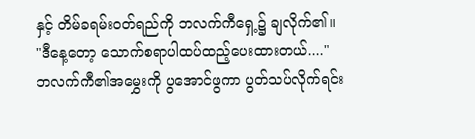နှင့် တိမ်ခရမ်း၀တ်ရည်ကို ဘလက်ကီရှေ့၌ ချလိုက်၏။
"ဒီနေ့တော့ သောက်စရာပါထပ်ထည့်ပေးထားတယ်...."
ဘလက်ကီ၏အမွှေးကို ပွအောင်ဖွကာ ပွတ်သပ်လိုက်ရင်း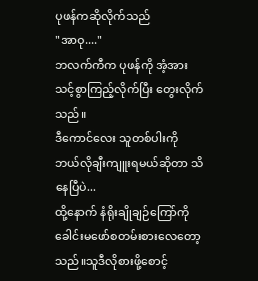ပုဖန်ကဆိုလိုက်သည်
"အာဝု...."
ဘလက်ကီက ပုဖန်ကို အံ့အားသင့်စွာကြည့်လိုက်ပြီး တွေးလိုက်သည်။
ဒီကောင်လေး သူတစ်ပါးကို ဘယ်လိုချီးကျူးရမယ်ဆိုတာ သိနေပြီပဲ...
ထို့နောက် နံရိုးချိုချဉ်ကြော်ကို ခေါင်းမဖော်စတမ်းစားလေတော့သည်။သူဒီလိုစားဖို့စောင့်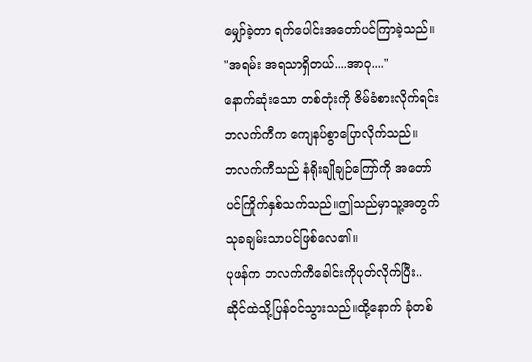မျှော်ခဲ့တာ ရက်ပေါင်းအတော်ပင်ကြာခဲ့သည်။
"အရမ်း အရသာရှိတယ်....အာဝု...."
နောက်ဆုံးသော တစ်တုံးကို ဇိမ်ခံစားလိုက်ရင်း ဘလက်ကီက ကျေနပ်စွာပြောလိုက်သည်။
ဘလက်ကီသည် နံရိုးချိုချဉ်ကြော်ကို အတော်ပင်ကြိုက်နှစ်သက်သည်။ဤသည်မှာသူ့အတွက် သုခချမ်းသာပင်ဖြစ်လေ၏။
ပုဖန်က ဘလက်ကီခေါင်းကိုပုတ်လိုက်ပြီး.. ဆိုင်ထဲသို့ပြန်ဝင်သွားသည်။ထို့နောက် ခုံတစ်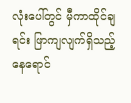လုံးပေါ်တွင် မှီကာထိုင်ချရင်း ဖြာကျလျက်ရှိသည့်နေရောင်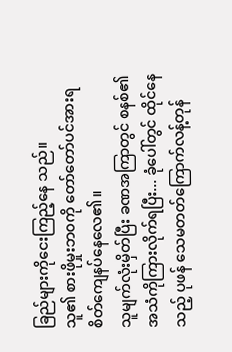ခြည်များကိုငေးကြည့်နေ သည်။
သူ၏ စားဖိုမှုးဘ၀ကို တော်တော်ပင်အားရ စိတ်ကျေနပ်နေလေ၏။
သူမျက်လုံးမှိတ်ပြီး ခဏအကြာတွင် စနစ်၏အသံကိုကြားလိုက်ရပြီး... ခုံပေါ်တွင် ထိုင်နေသည့် ပုဖန် သေမတတ်ကြောက်လန့်တုန်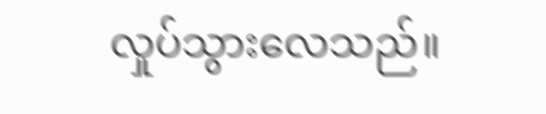လှုပ်သွားလေသည်။